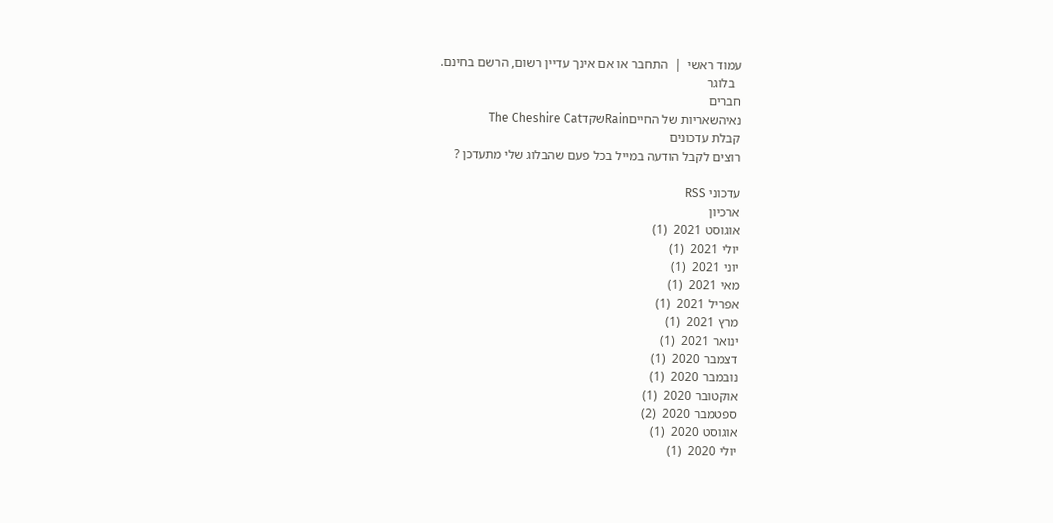עמוד ראשי  |  התחבר או אם אינך עדיין רשום, הרשם בחינם.
  בלוגר
חברים
נאיהשאריות של החייםRainשקדThe Cheshire Cat
קבלת עדכונים
רוצים לקבל הודעה במייל בכל פעם שהבלוג שלי מתעדכן ?

עדכוני RSS
ארכיון
אוגוסט 2021  (1)
יולי 2021  (1)
יוני 2021  (1)
מאי 2021  (1)
אפריל 2021  (1)
מרץ 2021  (1)
ינואר 2021  (1)
דצמבר 2020  (1)
נובמבר 2020  (1)
אוקטובר 2020  (1)
ספטמבר 2020  (2)
אוגוסט 2020  (1)
יולי 2020  (1)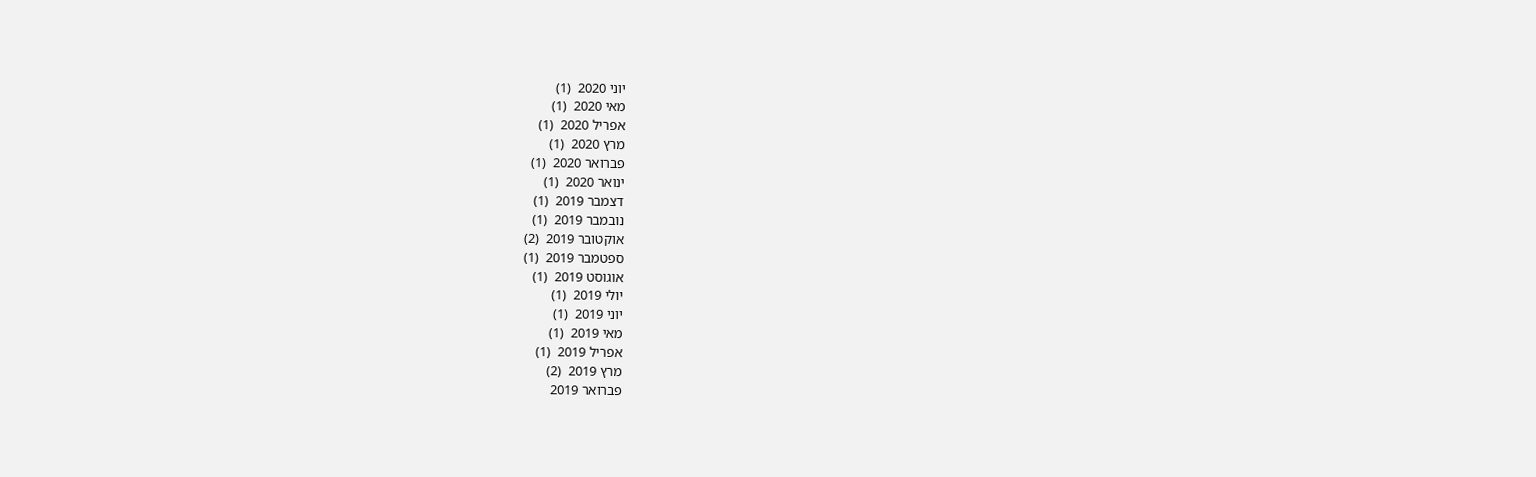יוני 2020  (1)
מאי 2020  (1)
אפריל 2020  (1)
מרץ 2020  (1)
פברואר 2020  (1)
ינואר 2020  (1)
דצמבר 2019  (1)
נובמבר 2019  (1)
אוקטובר 2019  (2)
ספטמבר 2019  (1)
אוגוסט 2019  (1)
יולי 2019  (1)
יוני 2019  (1)
מאי 2019  (1)
אפריל 2019  (1)
מרץ 2019  (2)
פברואר 2019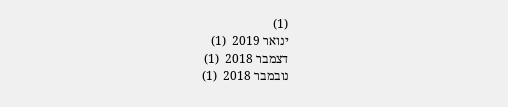(1)
ינואר 2019  (1)
דצמבר 2018  (1)
נובמבר 2018  (1)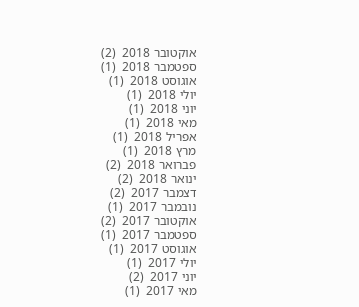אוקטובר 2018  (2)
ספטמבר 2018  (1)
אוגוסט 2018  (1)
יולי 2018  (1)
יוני 2018  (1)
מאי 2018  (1)
אפריל 2018  (1)
מרץ 2018  (1)
פברואר 2018  (2)
ינואר 2018  (2)
דצמבר 2017  (2)
נובמבר 2017  (1)
אוקטובר 2017  (2)
ספטמבר 2017  (1)
אוגוסט 2017  (1)
יולי 2017  (1)
יוני 2017  (2)
מאי 2017  (1)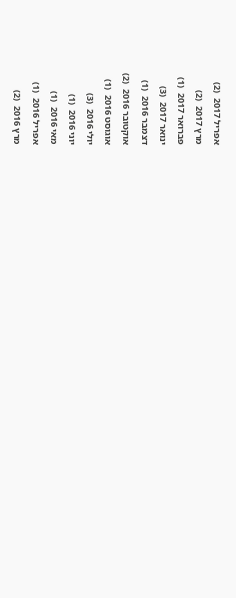אפריל 2017  (2)
מרץ 2017  (2)
פברואר 2017  (1)
ינואר 2017  (3)
דצמבר 2016  (1)
אוקטובר 2016  (2)
אוגוסט 2016  (1)
יולי 2016  (3)
יוני 2016  (1)
מאי 2016  (1)
אפריל 2016  (1)
מרץ 2016  (2)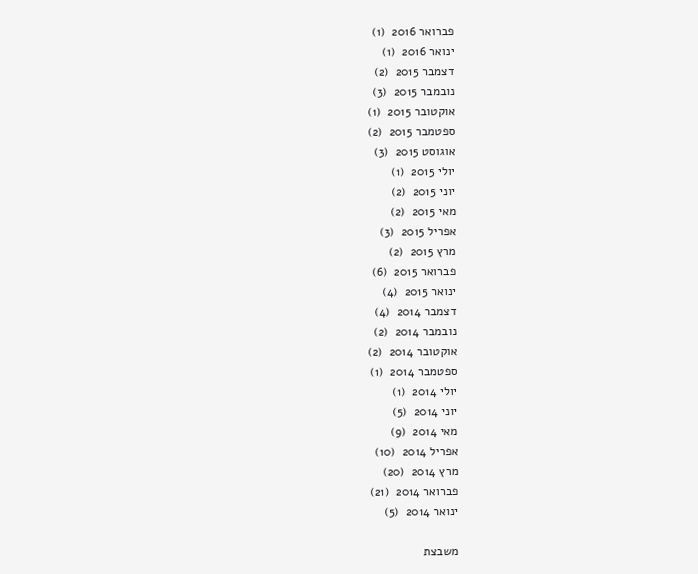פברואר 2016  (1)
ינואר 2016  (1)
דצמבר 2015  (2)
נובמבר 2015  (3)
אוקטובר 2015  (1)
ספטמבר 2015  (2)
אוגוסט 2015  (3)
יולי 2015  (1)
יוני 2015  (2)
מאי 2015  (2)
אפריל 2015  (3)
מרץ 2015  (2)
פברואר 2015  (6)
ינואר 2015  (4)
דצמבר 2014  (4)
נובמבר 2014  (2)
אוקטובר 2014  (2)
ספטמבר 2014  (1)
יולי 2014  (1)
יוני 2014  (5)
מאי 2014  (9)
אפריל 2014  (10)
מרץ 2014  (20)
פברואר 2014  (21)
ינואר 2014  (5)

משבצת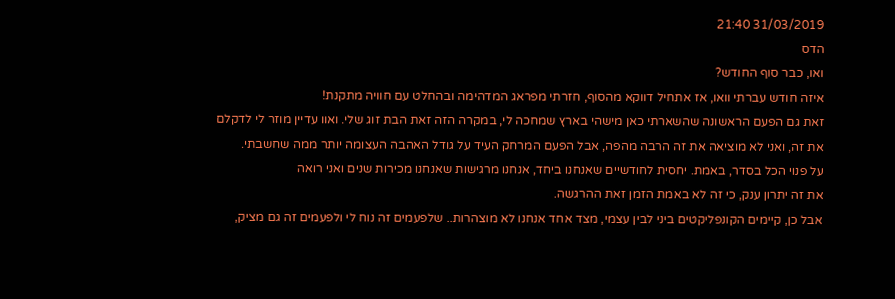31/03/2019 21:40
הדס
ואו, כבר סוף החודש?
איזה חודש עברתי וואו, אז אתחיל דווקא מהסוף, חזרתי מפראג המדהימה ובהחלט עם חוויה מתקנת!
זאת גם הפעם הראשונה שהשארתי כאן מישהי בארץ שמחכה לי, במקרה הזה זאת הבת זוג שלי. ואוו עדיין מוזר לי לדקלם את זה, ואני לא מוציאה את זה הרבה מהפה, אבל הפעם המרחק העיד על גודל האהבה העצומה יותר ממה שחשבתי.
על פנוי הכל בסדר, באמת. יחסית לחודשיים שאנחנו ביחד, אנחנו מרגישות שאנחנו מכירות שנים ואני רואה
את זה יתרון ענק, כי זה לא באמת הזמן זאת ההרגשה.
אבל כן, קיימים הקונפליקטים ביני לבין עצמי, מצד אחד אנחנו לא מוצהרות.. שלפעמים זה נוח לי ולפעמים זה גם מציק,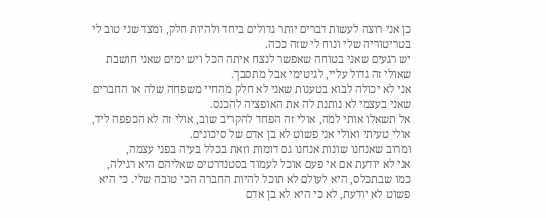כן אני רוצה לעשות דברים יותר גדולים ביחד ולהיות חלק, ומצד שני טוב לי בטריטוריה שלי ונוח לי שזה ככה.
יש רגעים שאני בטוחה שאפשר לנצח איתה הכל ויש ימים שאני חושבת שאולי זה גדול עליי, לגיטימי אבל מתסבך.
אני לא יכולה לבוא בטענות שאני לא חלק מהחיי משפחה שלה או החברים שאני בעצמי לא נותנת לה את האופציה להכנס.
אל תשאלו אותי למה, אולי זה הפחד להקריב שוב, אולי זה לא הכפפה ליד, אולי טעיתי ואולי אני פשוט לא בן אדם של סיכונים.
ומרוב שאנחנו שונות אנחנו גם דומות וזאת בכלל בעיה בפני עצמה,
אני לא יודעת אם אי פעם אוכל לעמוד בסטנדרטים שאליהם היא רגילה,
כמו שבתכלס, היא לעולם לא תוכל להיות החברה הכי טובה שלי. כי היא פשוט לא יודעת, לא כי היא לא בן אדם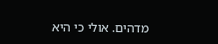מדהים. אולי כי היא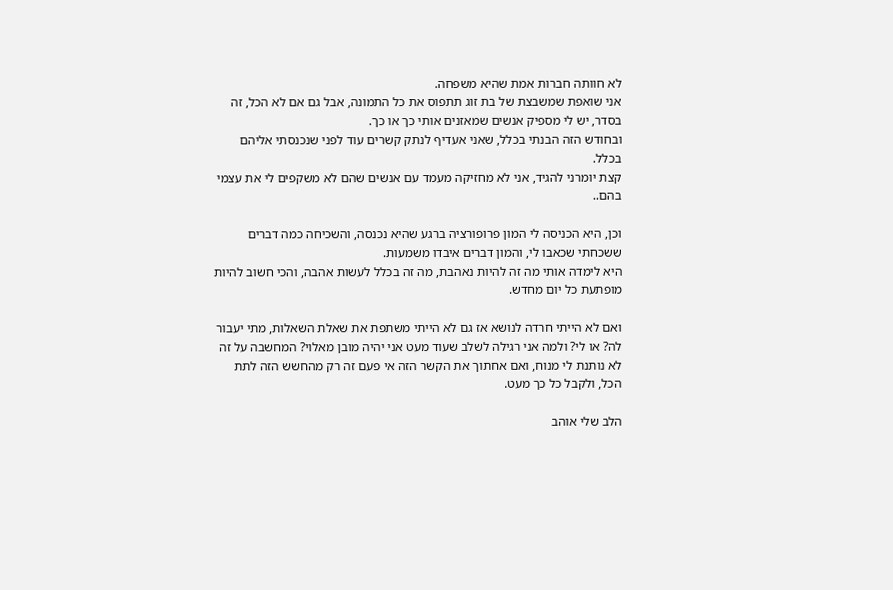לא חוותה חברות אמת שהיא משפחה.
אני שואפת שמשבצת של בת זוג תתפוס את כל התמונה, אבל גם אם לא הכל, זה בסדר, יש לי מספיק אנשים שמאזנים אותי כך או כך.
ובחודש הזה הבנתי בכלל, שאני אעדיף לנתק קשרים עוד לפני שנכנסתי אליהם בכלל.
קצת יומרני להגיד, אני לא מחזיקה מעמד עם אנשים שהם לא משקפים לי את עצמי בהם..

וכן, היא הכניסה לי המון פרופורציה ברגע שהיא נכנסה, והשכיחה כמה דברים ששכחתי שכאבו לי, והמון דברים איבדו משמעות.
היא לימדה אותי מה זה להיות נאהבת, מה זה בכלל לעשות אהבה, והכי חשוב להיות מופתעת כל יום מחדש.

ואם לא הייתי חרדה לנושא אז גם לא הייתי משתפת את שאלת השאלות, מתי יעבור לה? או לי? ולמה אני רגילה לשלב שעוד מעט אני יהיה מובן מאלוי? המחשבה על זה לא נותנת לי מנוח, ואם אחתוך את הקשר הזה אי פעם זה רק מהחשש הזה לתת הכל, ולקבל כל כך מעט.

הלב שלי אוהב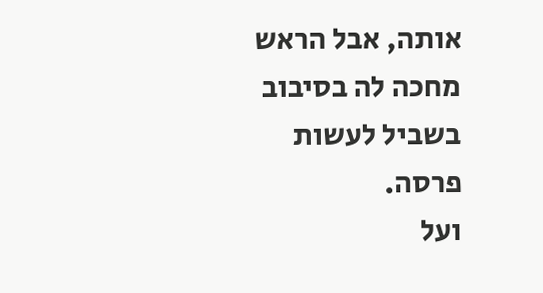אותה, אבל הראש מחכה לה בסיבוב בשביל לעשות פרסה.
ועל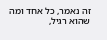זה נאמר, כל אחד ומה שהוא רגיל,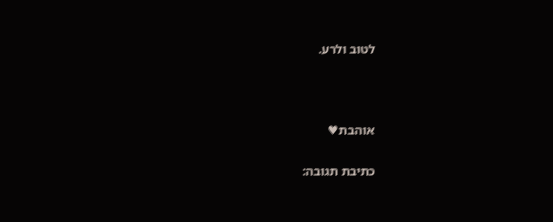לטוב ולרע.



אוהבת♥

כתיבת תגובה: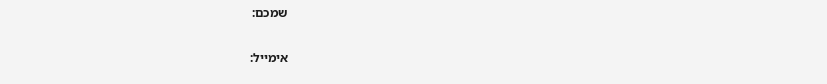שמכם:

אימייל: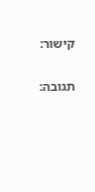קישור:

תגובה: